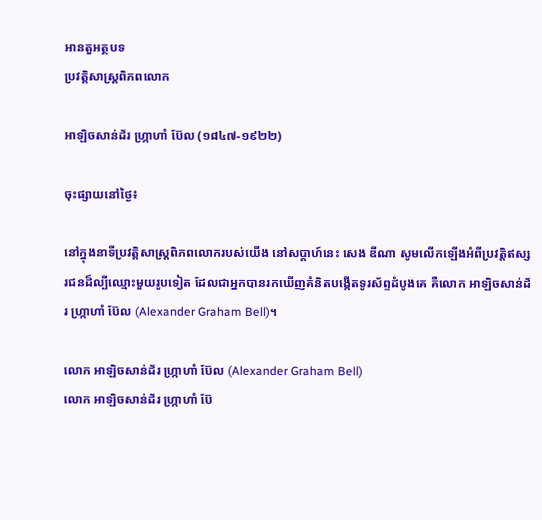អានតួអត្ថបទ
ប្រវត្តិសាស្រ្តពិភពលោក

អាឡិចសាន់ដ័រ ហ្ក្រាហាំ ប៊ែល (១៨៤៧-១៩២២)

ចុះផ្សាយនៅថ្ងៃ៖

នៅក្នុងនាទីប្រវត្តិសាស្រ្តពិភពលោករបស់យើង នៅសប្តាហ៍នេះ សេង ឌីណា សូមលើកឡើងអំពីប្រវត្តិឥស្សរជនដ៏ល្បីឈ្មោះមួយរូបទៀត ដែលជាអ្នកបានរកឃើញគំនិតបង្កើតទូរស័ព្ទដំបូងគេ គឺលោក អាឡិចសាន់ដ័រ ហ្ក្រាហាំ ប៊ែល (Alexander Graham Bell)។

លោក អាឡិចសាន់ដ័រ ហ្ក្រាហាំ ប៊ែល (Alexander Graham Bell)
លោក អាឡិចសាន់ដ័រ ហ្ក្រាហាំ ប៊ែ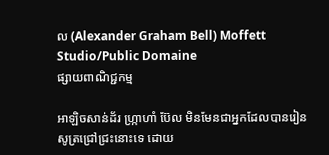ល (Alexander Graham Bell) Moffett Studio/Public Domaine
ផ្សាយពាណិជ្ជកម្ម

អាឡិចសាន់ដ័រ ហ្ក្រាហាំ ប៊ែល មិនមែនជាអ្នកដែលបានរៀនសូត្រជ្រៅជ្រះនោះទេ ដោយ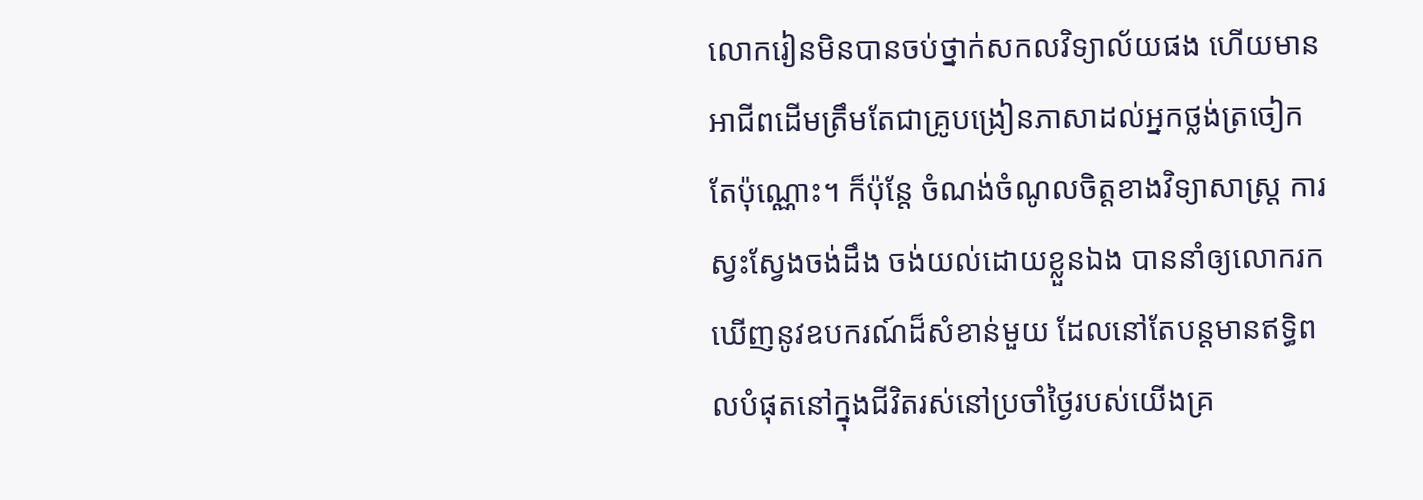លោករៀនមិនបានចប់ថ្នាក់សកលវិទ្យាល័យផង ហើយមានអាជីពដើមត្រឹមតែជាគ្រូបង្រៀនភាសាដល់អ្នកថ្លង់ត្រចៀកតែប៉ុណ្ណោះ។ ក៏ប៉ុន្តែ ចំណង់ចំណូលចិត្តខាងវិទ្យាសាស្រ្ត ការស្វះស្វែងចង់ដឹង ចង់យល់ដោយខ្លួនឯង បាននាំឲ្យលោករកឃើញនូវឧបករណ៍ដ៏សំខាន់មួយ ដែលនៅតែបន្តមានឥទ្ធិពលបំផុតនៅក្នុងជីវិតរស់នៅប្រចាំថ្ងៃរបស់យើងគ្រ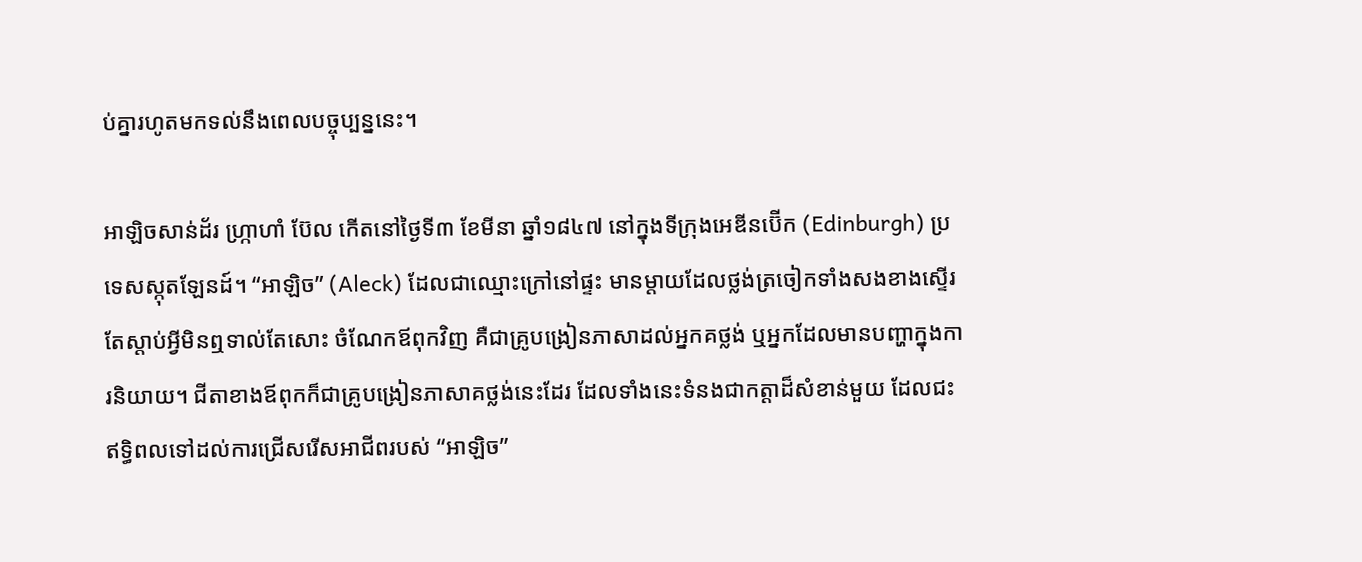ប់គ្នារហូតមកទល់នឹងពេលបច្ចុប្បន្ននេះ។

អាឡិចសាន់ដ័រ ហ្ក្រាហាំ ប៊ែល កើតនៅថ្ងៃទី៣ ខែមីនា ឆ្នាំ១៨៤៧ នៅក្នុងទីក្រុងអេឌីនប៊ើក (Edinburgh) ប្រទេសស្កុតឡែនដ៍។ “អាឡិច” (Aleck) ដែលជាឈ្មោះក្រៅនៅផ្ទះ មានម្តាយដែលថ្លង់ត្រចៀកទាំងសងខាងស្ទើរតែស្តាប់អ្វីមិនឮទាល់តែសោះ ចំណែកឪពុកវិញ គឺជាគ្រូបង្រៀនភាសាដល់អ្នកគថ្លង់ ឬអ្នកដែលមានបញ្ហាក្នុងការនិយាយ។ ជីតាខាងឪពុកក៏ជាគ្រូបង្រៀនភាសាគថ្លង់នេះដែរ ដែលទាំងនេះទំនងជាកត្តាដ៏សំខាន់មួយ ដែលជះឥទ្ធិពលទៅដល់ការជ្រើសរើសអាជីពរបស់ “អាឡិច”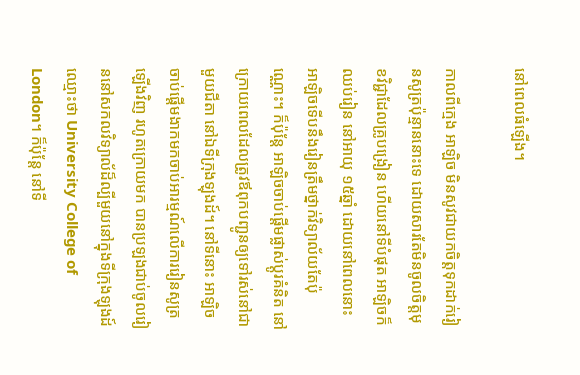នៅពេលធំឡើង។

កាលពីក្មេង អាឡិច មិនសូវជាយកចិត្តទុកដាក់រៀនសូត្រប៉ុន្មាននោះទេ ដោយសារតែមិនចូលចិត្តមុខវិជ្ជាដែលគ្រូបង្រៀន ហើយនៅទីបំផុត អាឡិចក៏ឈប់រៀន នៅអាយុ ១៥ឆ្នាំ ដោយនៅពេលនោះ អាឡិចទើបនឹងរៀនត្រឹមថ្នាក់វិទ្យាល័យតែប៉ុណ្ណោះ។ ក៏ប៉ុន្តែ អាឡិចចាប់ផ្តើមផ្លាស់ប្តូរគំនិត នៅក្រោយពេលដែលត្រូវឪពុកបញ្ជូនឲ្យទៅរស់នៅជាមួយជីតា នៅឯទីក្រុងឡុងដ៍។ នៅទីនោះ អាឡិចចាប់ផ្តើមងាកមកចាប់អារម្មណ៍លើការរៀនសូត្រឡើងវិញ រហូតក្រោយមក បានប្រឡងជាប់ចូលរៀននៅសកលវិទ្យាល័ដ៏ល្បីមួយនៅក្នុងទីក្រុងឡុងដ៍ ឈ្មោះថា University College of London។ ក៏ប៉ុន្តែ នៅទី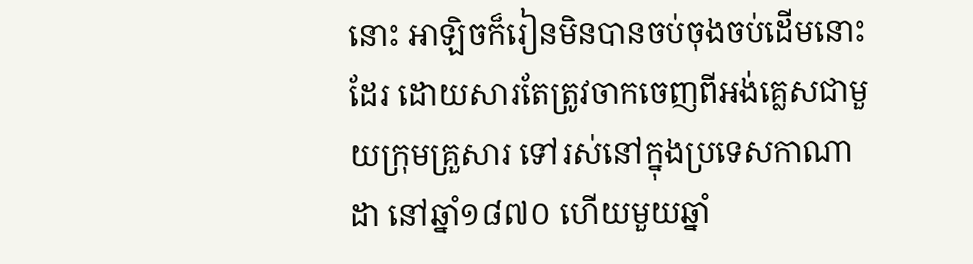នោះ អាឡិចក៏រៀនមិនបានចប់ចុងចប់ដើមនោះដែរ ដោយសារតែត្រូវចាកចេញពីអង់គ្លេសជាមួយក្រុមគ្រួសារ ទៅរស់នៅក្នុងប្រទេសកាណាដា នៅឆ្នាំ១៨៧០ ហើយមួយឆ្នាំ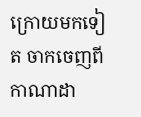ក្រោយមកទៀត ចាកចេញពីកាណាដា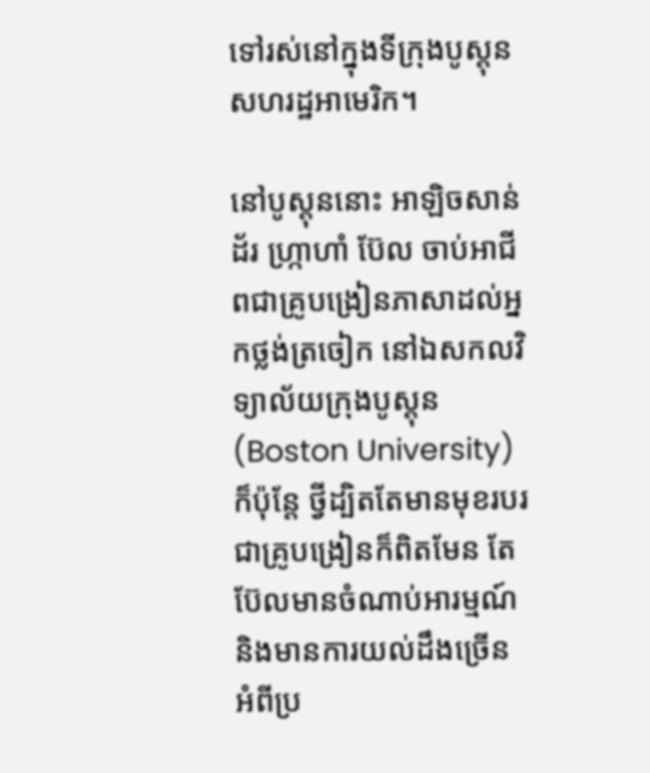ទៅរស់នៅក្នុងទីក្រុងបូស្តុន សហរដ្ឋអាមេរិក។

នៅបូស្តុននោះ អាឡិចសាន់ដ័រ ហ្ក្រាហាំ ប៊ែល ចាប់អាជីពជាគ្រូបង្រៀនភាសាដល់អ្នកថ្លង់ត្រចៀក នៅឯសកលវិទ្យាល័យក្រុងបូស្តុន (Boston University) ក៏ប៉ុន្តែ ថ្វីដ្បិតតែមានមុខរបរជាគ្រូបង្រៀនក៏ពិតមែន តែប៊ែលមានចំណាប់អារម្មណ៍ និងមានការយល់ដឹងច្រើន អំពីប្រ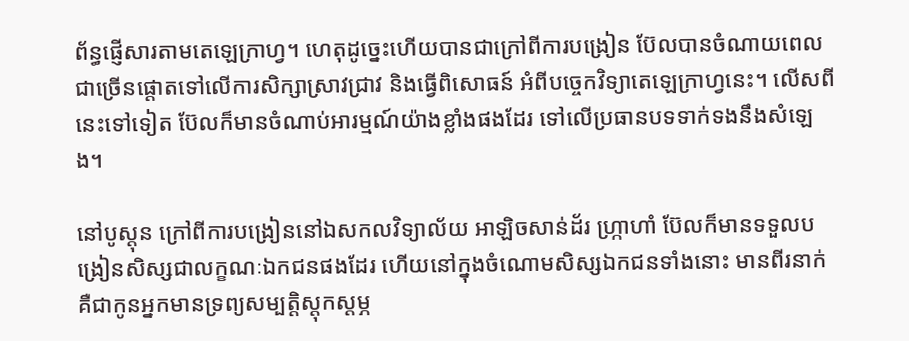ព័ន្ធផ្ញើសារតាមតេឡេក្រាហ្វ។ ហេតុដូច្នេះហើយបានជាក្រៅពីការបង្រៀន ប៊ែលបានចំណាយពេលជាច្រើនផ្តោតទៅលើការសិក្សាស្រាវជ្រាវ និងធ្វើពិសោធន៍ អំពីបច្ចេកវិទ្យាតេឡេក្រាហ្វនេះ។ លើសពីនេះទៅទៀត ប៊ែលក៏មានចំណាប់អារម្មណ៍យ៉ាងខ្លាំងផងដែរ ទៅលើប្រធានបទទាក់ទងនឹងសំឡេង។

នៅបូស្តុន ក្រៅពីការបង្រៀននៅឯសកលវិទ្យាល័យ អាឡិចសាន់ដ័រ ហ្ក្រាហាំ ប៊ែលក៏មានទទួលបង្រៀនសិស្សជាលក្ខណៈឯកជនផងដែរ ហើយនៅក្នុងចំណោមសិស្សឯកជនទាំងនោះ មានពីរនាក់គឺជាកូនអ្នកមានទ្រព្យសម្បត្តិស្តុកស្តម្ភ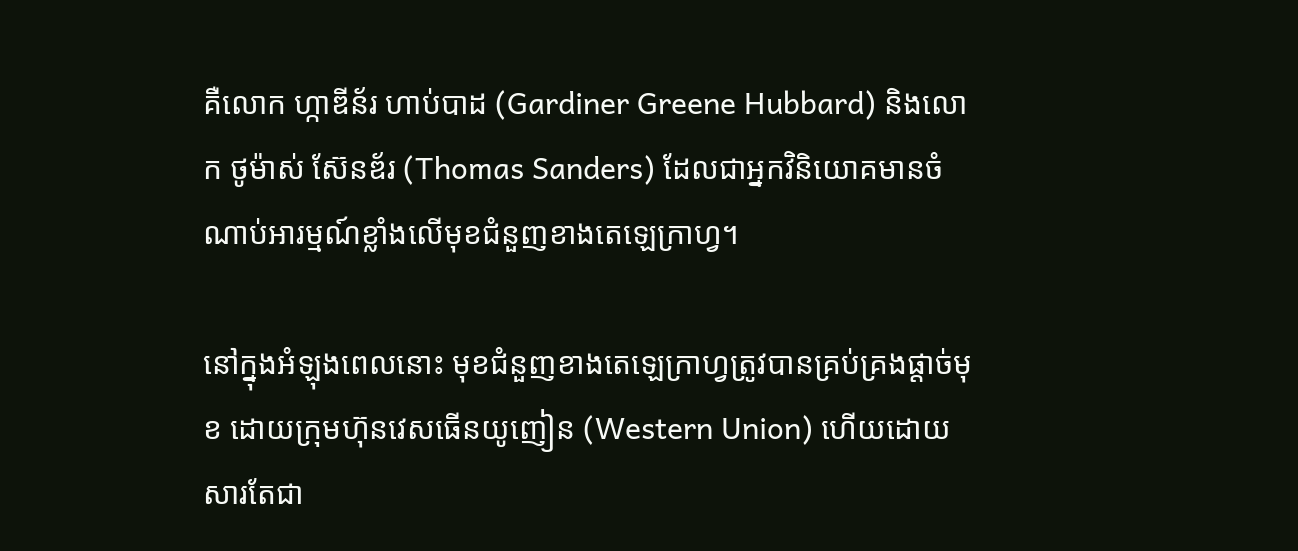គឺលោក ហ្កាឌីន័រ ហាប់បាដ (Gardiner Greene Hubbard) និងលោក ថូម៉ាស់ ស៊ែនឌ័រ (Thomas Sanders) ដែលជាអ្នកវិនិយោគមានចំណាប់អារម្មណ៍ខ្លាំងលើមុខជំនួញខាងតេឡេក្រាហ្វ។

នៅក្នុងអំឡុងពេលនោះ មុខជំនួញខាងតេឡេក្រាហ្វត្រូវបានគ្រប់គ្រងផ្តាច់មុខ ដោយក្រុមហ៊ុនវេសធើនយូញៀន (Western Union) ហើយដោយសារតែជា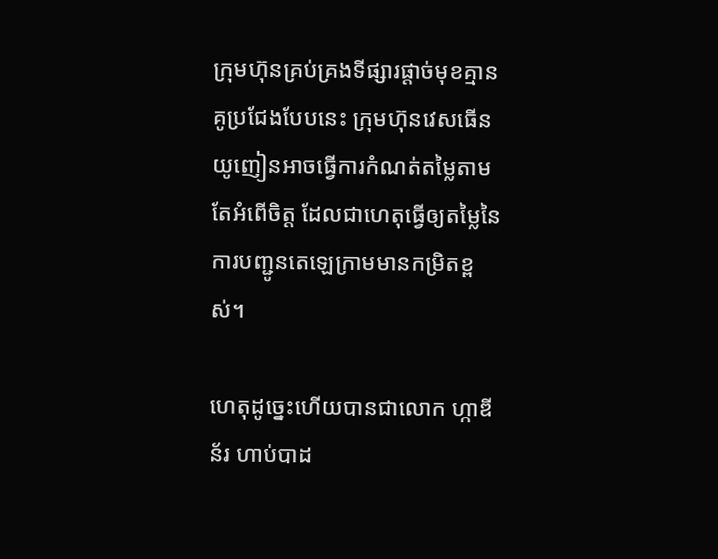ក្រុមហ៊ុនគ្រប់គ្រងទីផ្សារផ្តាច់មុខគ្មានគូប្រជែងបែបនេះ ក្រុមហ៊ុនវេសធើនយូញៀនអាចធ្វើការកំណត់តម្លៃតាមតែអំពើចិត្ត ដែលជាហេតុធ្វើឲ្យតម្លៃនៃការបញ្ជូនតេឡេក្រាមមានកម្រិតខ្ពស់។

ហេតុដូច្នេះហើយបានជាលោក ហ្កាឌីន័រ ហាប់បាដ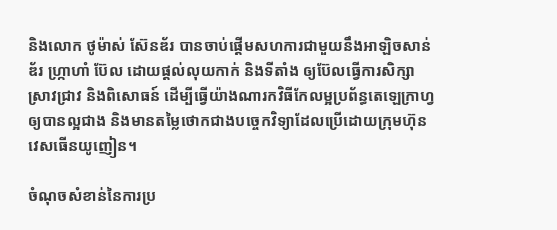និងលោក ថូម៉ាស់ ស៊ែនឌ័រ បានចាប់ផ្តើមសហការជាមួយនឹងអាឡិចសាន់ឌ័រ ហ្ក្រាហាំ ប៊ែល ដោយផ្តល់លុយកាក់ និងទីតាំង ឲ្យប៊ែលធ្វើការសិក្សាស្រាវជ្រាវ និងពិសោធន៍ ដើម្បីធ្វើយ៉ាងណារកវិធីកែលម្អប្រព័ន្ធតេឡេក្រាហ្វឲ្យបានល្អជាង និងមានតម្លៃថោកជាងបច្ចេកវិទ្យាដែលប្រើដោយក្រុមហ៊ុនវេសធើនយូញៀន។

ចំណុចសំខាន់នៃការប្រ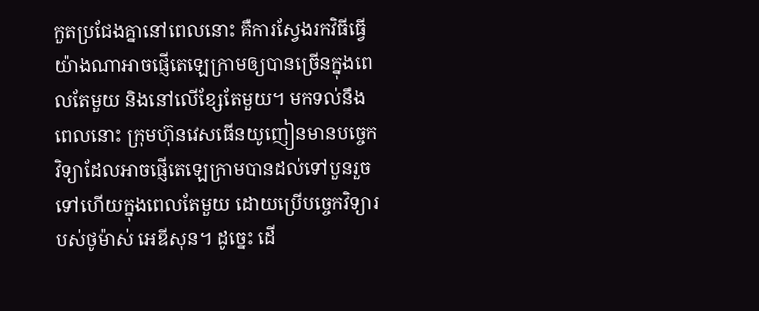កួតប្រជែងគ្នានៅពេលនោះ គឺការស្វែងរកវិធីធ្វើយ៉ាងណាអាចផ្ញើតេឡេក្រាមឲ្យបានច្រើនក្នុងពេលតែមួយ និងនៅលើខ្សែតែមួយ។ មកទល់នឹងពេលនោះ ក្រុមហ៊ុនវេសធើនយូញៀនមានបច្ចេកវិទ្យាដែលអាចផ្ញើតេឡេក្រាមបានដល់ទៅបួនរួចទៅហើយក្នុងពេលតែមួយ ដោយប្រើបច្ចេកវិទ្យារបស់ថូម៉ាស់ អេឌីសុន។ ដូច្នេះ ដើ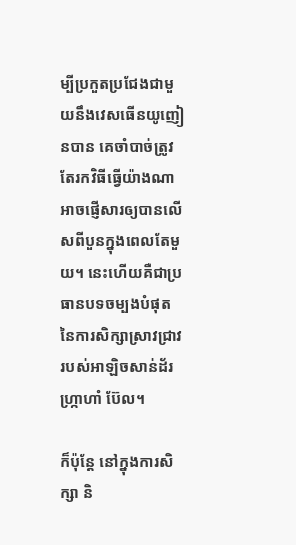ម្បីប្រកួតប្រជែងជាមួយនឹងវេសធើនយូញៀនបាន គេចាំបាច់ត្រូវតែរកវិធីធ្វើយ៉ាងណាអាចផ្ញើសារឲ្យបានលើសពីបួនក្នុងពេលតែមួយ។ នេះហើយគឺជាប្រធានបទចម្បងបំផុតនៃការសិក្សាស្រាវជ្រាវរបស់អាឡិចសាន់ដ័រ ហ្ក្រាហាំ ប៊ែល។

ក៏ប៉ុន្តែ នៅក្នុងការសិក្សា និ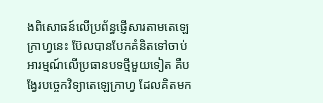ងពិសោធន៍លើប្រព័ន្ធផ្ញើសារតាមតេឡេក្រាហ្វនេះ ប៊ែលបានបែកគំនិតទៅចាប់អារម្មណ៍លើប្រធានបទថ្មីមួយទៀត គឺបង្វែរបច្ចេកវិទ្យាតេឡេក្រាហ្វ ដែលគិតមក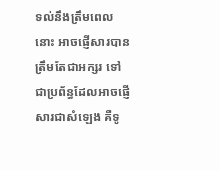ទល់នឹងត្រឹមពេលនោះ អាចផ្ញើសារបានត្រឹមតែជាអក្សរ ទៅជាប្រព័ន្ធដែលអាចផ្ញើសារជាសំឡេង គឺទូ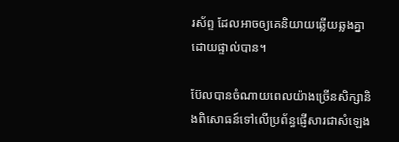រស័ព្ទ ដែលអាចឲ្យគេនិយាយឆ្លើយឆ្លងគ្នាដោយផ្ទាល់បាន។

ប៊ែលបានចំណាយពេលយ៉ាងច្រើនសិក្សានិងពិសោធន៍ទៅលើប្រព័ន្ធផ្ញើសារជាសំឡេង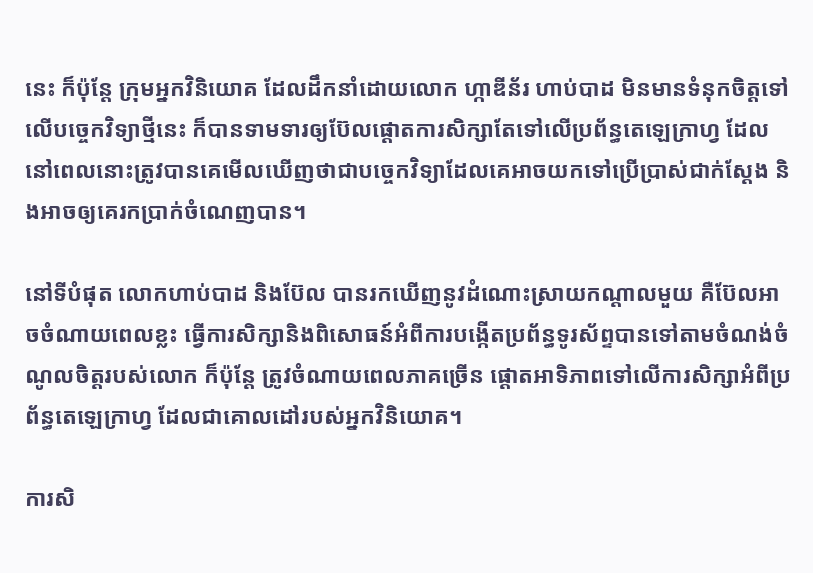នេះ ក៏ប៉ុន្តែ ក្រុមអ្នកវិនិយោគ ដែលដឹកនាំដោយលោក ហ្កាឌីន័រ ហាប់បាដ មិនមានទំនុកចិត្តទៅលើបច្ចេកវិទ្យាថ្មីនេះ ក៏បានទាមទារឲ្យប៊ែលផ្តោតការសិក្សាតែទៅលើប្រព័ន្ធតេឡេក្រាហ្វ ដែលនៅពេលនោះត្រូវបានគេមើលឃើញថាជាបច្ចេកវិទ្យាដែលគេអាចយកទៅប្រើប្រាស់ជាក់ស្តែង និងអាចឲ្យគេរកប្រាក់ចំណេញបាន។

នៅទីបំផុត លោកហាប់បាដ និងប៊ែល បានរកឃើញនូវដំណោះស្រាយកណ្តាលមួយ គឺប៊ែលអាចចំណាយពេលខ្លះ ធ្វើការសិក្សានិងពិសោធន៍អំពីការបង្កើតប្រព័ន្ធទូរស័ព្ទបានទៅតាមចំណង់ចំណូលចិត្តរបស់លោក ក៏ប៉ុន្តែ ត្រូវចំណាយពេលភាគច្រើន ផ្តោតអាទិភាពទៅលើការសិក្សាអំពីប្រព័ន្ធតេឡេក្រាហ្វ ដែលជាគោលដៅរបស់អ្នកវិនិយោគ។

ការសិ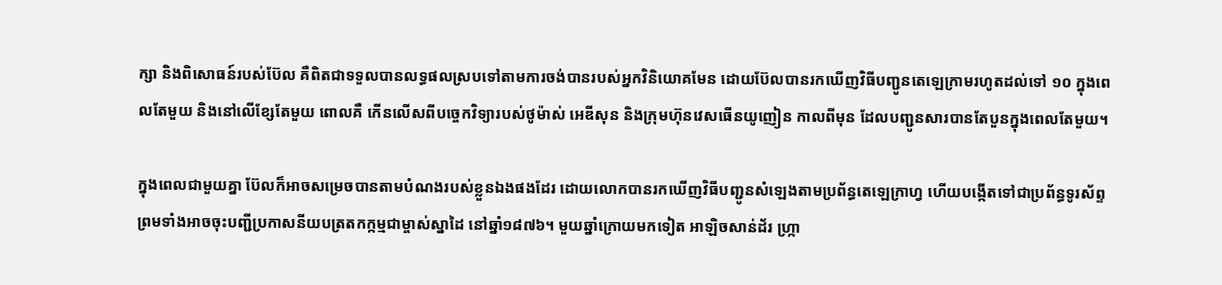ក្សា និងពិសោធន៍របស់ប៊ែល គឺពិតជាទទួលបានលទ្ធផលស្របទៅតាមការចង់បានរបស់អ្នកវិនិយោគមែន ដោយប៊ែលបានរកឃើញវិធីបញ្ជូនតេឡេក្រាមរហូតដល់ទៅ ១០ ក្នុងពេលតែមួយ និងនៅលើខ្សែតែមួយ ពោលគឺ កើនលើសពីបច្ចេកវិទ្យារបស់ថូម៉ាស់ អេឌីសុន និងក្រុមហ៊ុនវេសធើនយូញៀន កាលពីមុន ដែលបញ្ជូនសារបានតែបួនក្នុងពេលតែមួយ។

ក្នុងពេលជាមួយគ្នា ប៊ែលក៏អាចសម្រេចបានតាមបំណងរបស់ខ្លួនឯងផងដែរ ដោយលោកបានរកឃើញវិធីបញ្ជូនសំឡេងតាមប្រព័ន្ធតេឡេក្រាហ្វ ហើយបង្កើតទៅជាប្រព័ន្ធទូរស័ព្ទ ព្រមទាំងអាចចុះបញ្ជីប្រកាសនីយបត្រតកក្កម្មជាម្ចាស់ស្នាដៃ នៅឆ្នាំ១៨៧៦។ មួយឆ្នាំក្រោយមកទៀត អាឡិចសាន់ដ័រ ហ្ក្រា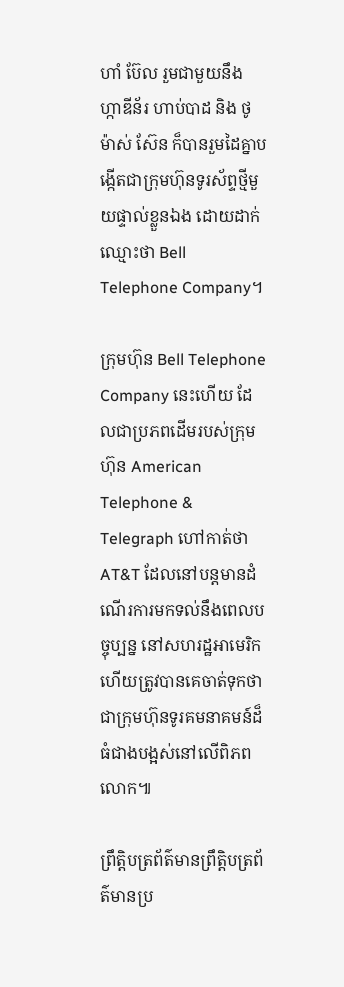ហាំ ប៊ែល រួមជាមួយនឹង ហ្កាឌីន័រ ហាប់បាដ និង ថូម៉ាស់ ស៊ែន ក៏បានរួមដៃគ្នាបង្កើតជាក្រុមហ៊ុនទូរស័ព្ទថ្មីមួយផ្ទាល់ខ្លួនឯង ដោយដាក់ឈ្មោះថា Bell Telephone Company។

ក្រុមហ៊ុន Bell Telephone Company នេះហើយ ដែលជាប្រភពដើមរបស់ក្រុមហ៊ុន American Telephone & Telegraph ហៅកាត់ថា AT&T ដែលនៅបន្តមានដំណើរការមកទល់នឹងពេលបច្ចុប្បន្ន នៅសហរដ្ឋអាមេរិក ហើយត្រូវបានគេចាត់ទុកថាជាក្រុមហ៊ុនទូរគមនាគមន៍ដ៏ធំជាងបង្អស់នៅលើពិភពលោក៕

ព្រឹត្តិបត្រព័ត៌មានព្រឹត្តិបត្រព័ត៌មានប្រ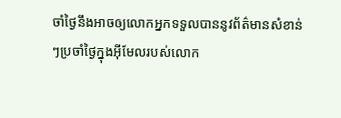ចាំថ្ងៃនឹងអាចឲ្យលោកអ្នកទទួលបាននូវព័ត៌មានសំខាន់ៗប្រចាំថ្ងៃក្នុងអ៊ីមែលរបស់លោក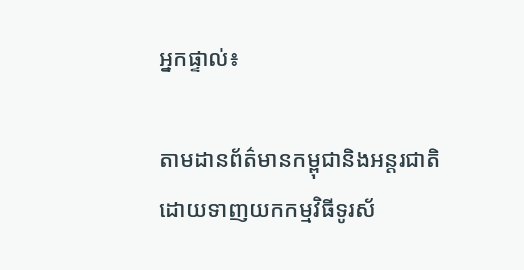អ្នកផ្ទាល់៖

តាមដានព័ត៌មានកម្ពុជានិងអន្តរជាតិដោយទាញយកកម្មវិធីទូរស័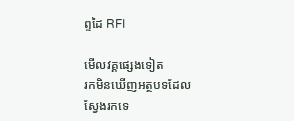ព្ទដៃ RFI

មើលវគ្គផ្សេងទៀត
រកមិនឃើញអត្ថបទដែលស្វែងរកទេ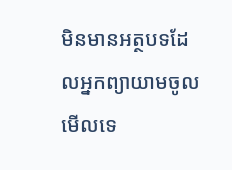មិនមានអត្ថបទដែលអ្នកព្យាយាមចូលមើលទេ